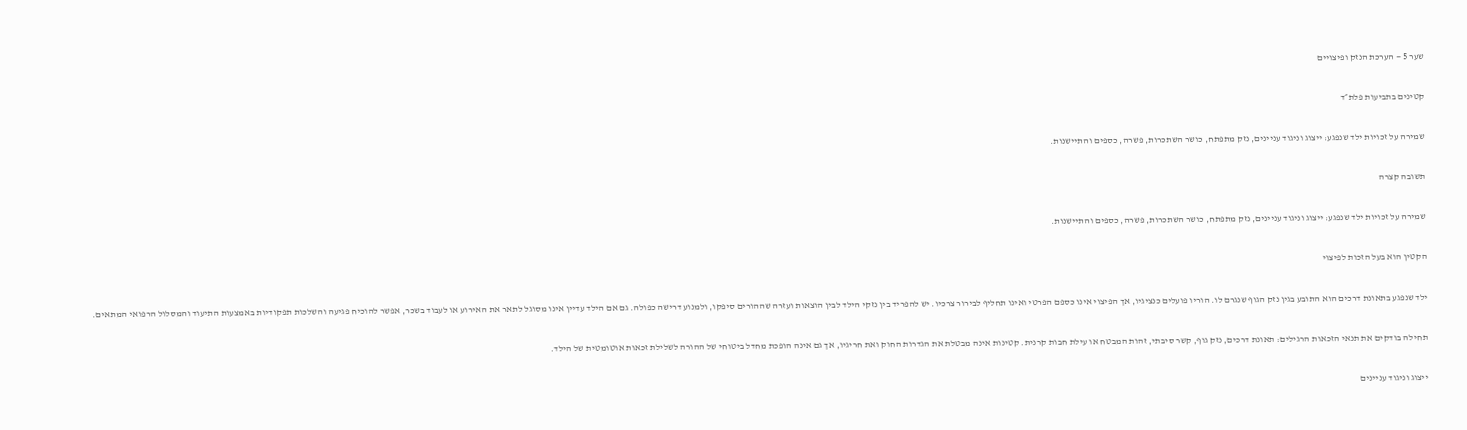שער 5 — הערכת הנזק ופיצויים

קטינים בתביעות פלת״ד

שמירה על זכויות ילד שנפגע: ייצוג וניגוד עניינים, נזק מתפתח, כושר השתכרות, פשרה, כספים והתיישנות.

תשובה קצרה

שמירה על זכויות ילד שנפגע: ייצוג וניגוד עניינים, נזק מתפתח, כושר השתכרות, פשרה, כספים והתיישנות.

הקטין הוא בעל הזכות לפיצוי

ילד שנפגע בתאונת דרכים הוא התובע בגין נזק הגוף שנגרם לו. הוריו פועלים כנציגיו, אך הפיצוי אינו כספם הפרטי ואינו תחליף לבירור צרכיו. יש להפריד בין נזקי הילד לבין הוצאות ועזרה שההורים סיפקו, ולמנוע דרישה כפולה. גם אם הילד עדיין אינו מסוגל לתאר את האירוע או לעבוד בשכר, אפשר להוכיח פגיעה והשלכות תפקודיות באמצעות התיעוד והמסלול הרפואי המתאים.

תחילה בודקים את תנאי הזכאות הרגילים: תאונת דרכים, נזק גוף, קשר סיבתי, זהות המבטח או עילת חבות קרנית. קטינות אינה מבטלת את הגדרות החוק ואת חריגיו, אך גם אינה הופכת מחדל ביטוחי של ההורה לשלילת זכאות אוטומטית של הילד.

ייצוג וניגוד עניינים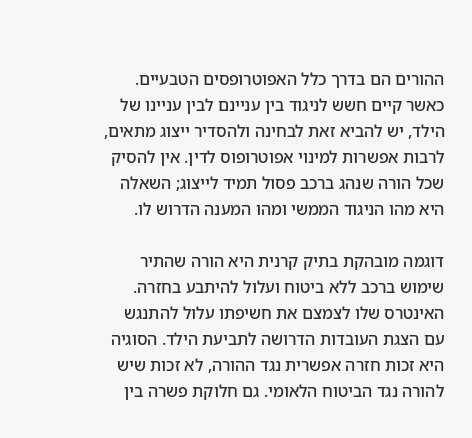ההורים הם בדרך כלל האפוטרופסים הטבעיים. כאשר קיים חשש לניגוד בין עניינם לבין עניינו של הילד, יש להביא זאת לבחינה ולהסדיר ייצוג מתאים, לרבות אפשרות למינוי אפוטרופוס לדין. אין להסיק שכל הורה שנהג ברכב פסול תמיד לייצוג; השאלה היא מהו הניגוד הממשי ומהו המענה הדרוש לו.

דוגמה מובהקת בתיק קרנית היא הורה שהתיר שימוש ברכב ללא ביטוח ועלול להיתבע בחזרה. האינטרס שלו לצמצם את חשיפתו עלול להתנגש עם הצגת העובדות הדרושה לתביעת הילד. הסוגיה היא זכות חזרה אפשרית נגד ההורה, לא זכות שיש להורה נגד הביטוח הלאומי. גם חלוקת פשרה בין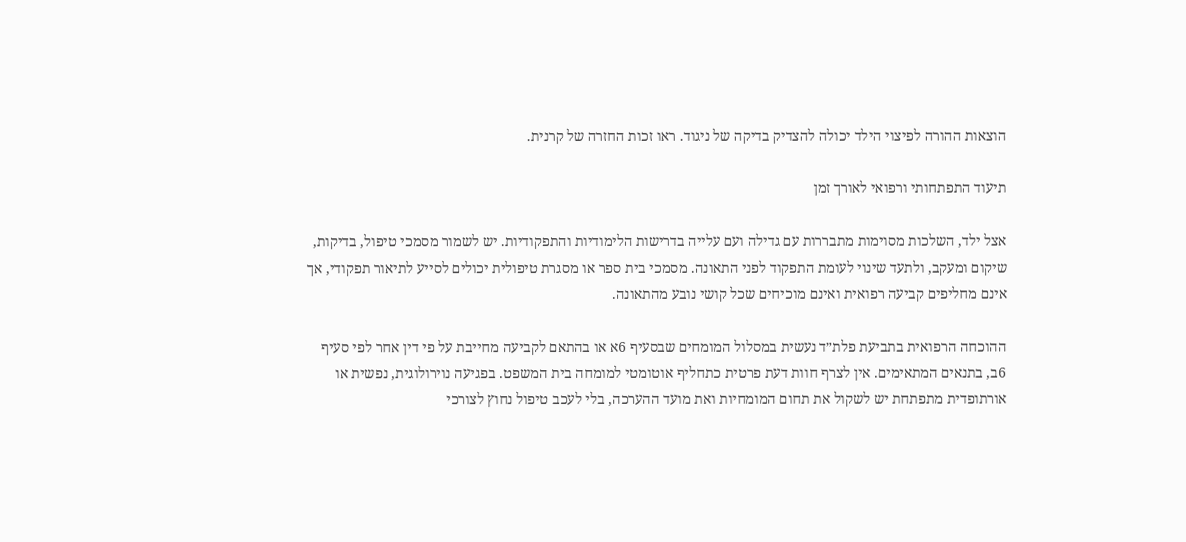הוצאות ההורה לפיצוי הילד יכולה להצדיק בדיקה של ניגוד. ראו זכות החזרה של קרנית.

תיעוד התפתחותי ורפואי לאורך זמן

אצל ילד, השלכות מסוימות מתבררות עם גדילה ועם עלייה בדרישות הלימודיות והתפקודיות. יש לשמור מסמכי טיפול, בדיקות, שיקום ומעקב, ולתעד שינוי לעומת התפקוד לפני התאונה. מסמכי בית ספר או מסגרת טיפולית יכולים לסייע לתיאור תפקודי, אך אינם מחליפים קביעה רפואית ואינם מוכיחים שכל קושי נובע מהתאונה.

ההוכחה הרפואית בתביעת פלת״ד נעשית במסלול המומחים שבסעיף 6א או בהתאם לקביעה מחייבת על פי דין אחר לפי סעיף 6ב, בתנאים המתאימים. אין לצרף חוות דעת פרטית כתחליף אוטומטי למומחה בית המשפט. בפגיעה נוירולוגית, נפשית או אורתופדית מתפתחת יש לשקול את תחום המומחיות ואת מועד ההערכה, בלי לעכב טיפול נחוץ לצורכי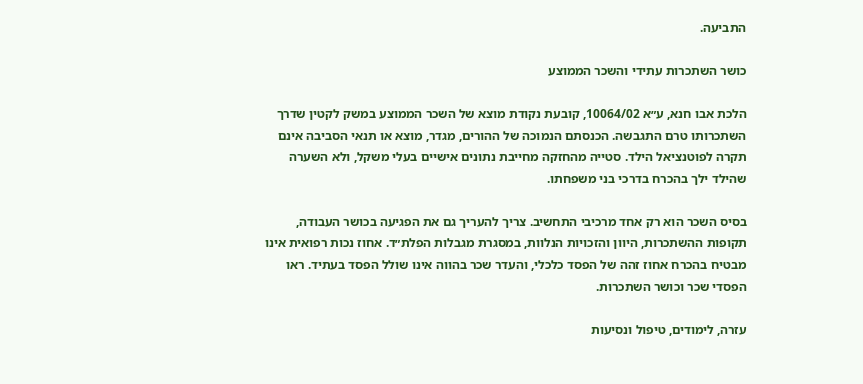התביעה.

כושר השתכרות עתידי והשכר הממוצע

הלכת אבו חנא, ע״א 10064/02, קובעת נקודת מוצא של השכר הממוצע במשק לקטין שדרך השתכרותו טרם התגבשה. הכנסתם הנמוכה של ההורים, מגדר, מוצא או תנאי הסביבה אינם תקרה לפוטנציאל הילד. סטייה מהחזקה מחייבת נתונים אישיים בעלי משקל, ולא השערה שהילד ילך בהכרח בדרכי בני משפחתו.

בסיס השכר הוא רק אחד מרכיבי התחשיב. צריך להעריך גם את הפגיעה בכושר העבודה, תקופות ההשתכרות, היוון והזכויות הנלוות, במסגרת מגבלות הפלת״ד. אחוז נכות רפואית אינו מבטיח בהכרח אחוז זהה של הפסד כלכלי, והעדר שכר בהווה אינו שולל הפסד בעתיד. ראו הפסדי שכר וכושר השתכרות.

עזרה, לימודים, טיפול ונסיעות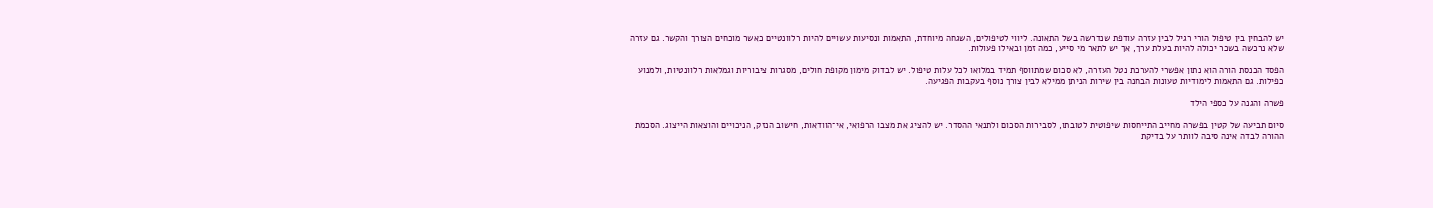יש להבחין בין טיפול הורי רגיל לבין עזרה עודפת שנדרשה בשל התאונה. ליווי לטיפולים, השגחה מיוחדת, התאמות ונסיעות עשויים להיות רלוונטיים כאשר מוכחים הצורך והקשר. גם עזרה שלא נרכשה בשכר יכולה להיות בעלת ערך, אך יש לתאר מי סייע, כמה זמן ובאילו פעולות.

הפסד הכנסת הורה הוא נתון אפשרי להערכת נטל העזרה, לא סכום שמתווסף תמיד במלואו לכל עלות טיפול. יש לבדוק מימון מקופת חולים, מסגרות ציבוריות וגמלאות רלוונטיות, ולמנוע כפילות. גם התאמות לימודיות טעונות הבחנה בין שירות הניתן ממילא לבין צורך נוסף בעקבות הפגיעה.

פשרה והגנה על כספי הילד

סיום תביעה של קטין בפשרה מחייב התייחסות שיפוטית לטובתו, לסבירות הסכום ולתנאי ההסדר. יש להציג את מצבו הרפואי, אי־הוודאות, חישוב הנזק, הניכויים והוצאות הייצוג. הסכמת ההורה לבדה אינה סיבה לוותר על בדיקת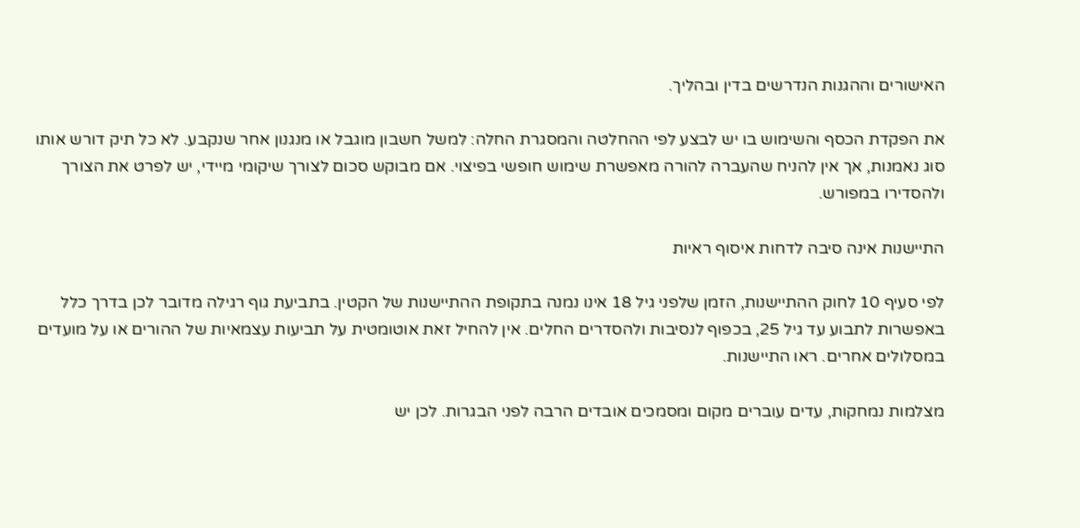האישורים וההגנות הנדרשים בדין ובהליך.

את הפקדת הכסף והשימוש בו יש לבצע לפי ההחלטה והמסגרת החלה: למשל חשבון מוגבל או מנגנון אחר שנקבע. לא כל תיק דורש אותו סוג נאמנות, אך אין להניח שהעברה להורה מאפשרת שימוש חופשי בפיצוי. אם מבוקש סכום לצורך שיקומי מיידי, יש לפרט את הצורך ולהסדירו במפורש.

התיישנות אינה סיבה לדחות איסוף ראיות

לפי סעיף 10 לחוק ההתיישנות, הזמן שלפני גיל 18 אינו נמנה בתקופת ההתיישנות של הקטין. בתביעת גוף רגילה מדובר לכן בדרך כלל באפשרות לתבוע עד גיל 25, בכפוף לנסיבות ולהסדרים החלים. אין להחיל זאת אוטומטית על תביעות עצמאיות של ההורים או על מועדים במסלולים אחרים. ראו התיישנות.

מצלמות נמחקות, עדים עוברים מקום ומסמכים אובדים הרבה לפני הבגרות. לכן יש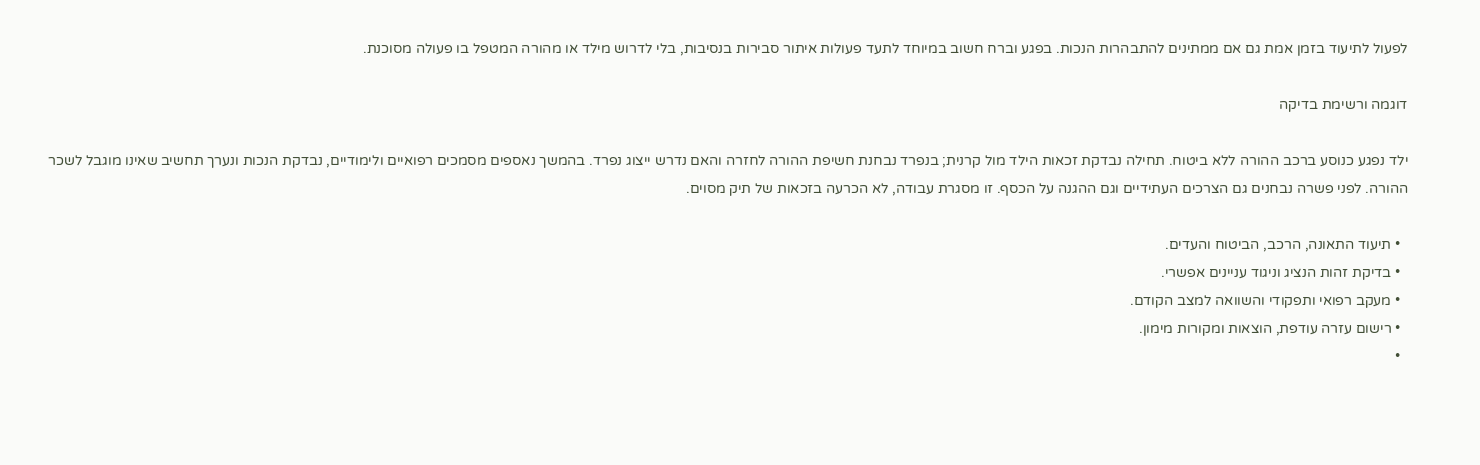לפעול לתיעוד בזמן אמת גם אם ממתינים להתבהרות הנכות. בפגע וברח חשוב במיוחד לתעד פעולות איתור סבירות בנסיבות, בלי לדרוש מילד או מהורה המטפל בו פעולה מסוכנת.

דוגמה ורשימת בדיקה

ילד נפגע כנוסע ברכב ההורה ללא ביטוח. תחילה נבדקת זכאות הילד מול קרנית; בנפרד נבחנת חשיפת ההורה לחזרה והאם נדרש ייצוג נפרד. בהמשך נאספים מסמכים רפואיים ולימודיים, נבדקת הנכות ונערך תחשיב שאינו מוגבל לשכר ההורה. לפני פשרה נבחנים גם הצרכים העתידיים וגם ההגנה על הכסף. זו מסגרת עבודה, לא הכרעה בזכאות של תיק מסוים.

  • תיעוד התאונה, הרכב, הביטוח והעדים.
  • בדיקת זהות הנציג וניגוד עניינים אפשרי.
  • מעקב רפואי ותפקודי והשוואה למצב הקודם.
  • רישום עזרה עודפת, הוצאות ומקורות מימון.
  •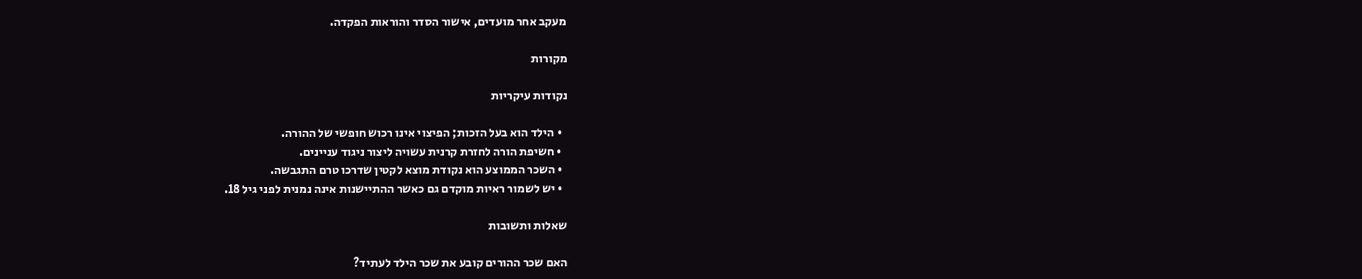מעקב אחר מועדים, אישור הסדר והוראות הפקדה.

מקורות

נקודות עיקריות

  • הילד הוא בעל הזכות; הפיצוי אינו רכוש חופשי של ההורה.
  • חשיפת הורה לחזרת קרנית עשויה ליצור ניגוד עניינים.
  • השכר הממוצע הוא נקודת מוצא לקטין שדרכו טרם התגבשה.
  • יש לשמור ראיות מוקדם גם כאשר ההתיישנות אינה נמנית לפני גיל 18.

שאלות ותשובות

האם שכר ההורים קובע את שכר הילד לעתיד?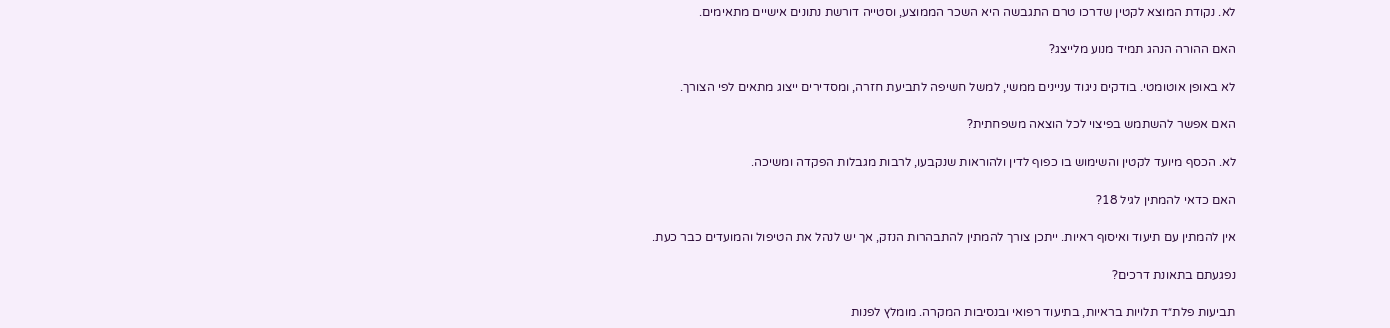לא. נקודת המוצא לקטין שדרכו טרם התגבשה היא השכר הממוצע, וסטייה דורשת נתונים אישיים מתאימים.

האם ההורה הנהג תמיד מנוע מלייצג?

לא באופן אוטומטי. בודקים ניגוד עניינים ממשי, למשל חשיפה לתביעת חזרה, ומסדירים ייצוג מתאים לפי הצורך.

האם אפשר להשתמש בפיצוי לכל הוצאה משפחתית?

לא. הכסף מיועד לקטין והשימוש בו כפוף לדין ולהוראות שנקבעו, לרבות מגבלות הפקדה ומשיכה.

האם כדאי להמתין לגיל 18?

אין להמתין עם תיעוד ואיסוף ראיות. ייתכן צורך להמתין להתבהרות הנזק, אך יש לנהל את הטיפול והמועדים כבר כעת.

נפגעתם בתאונת דרכים?

תביעות פלת״ד תלויות בראיות, בתיעוד רפואי ובנסיבות המקרה. מומלץ לפנות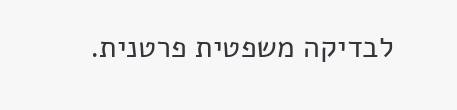לבדיקה משפטית פרטנית.